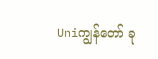Uniကျွန်တော် ခု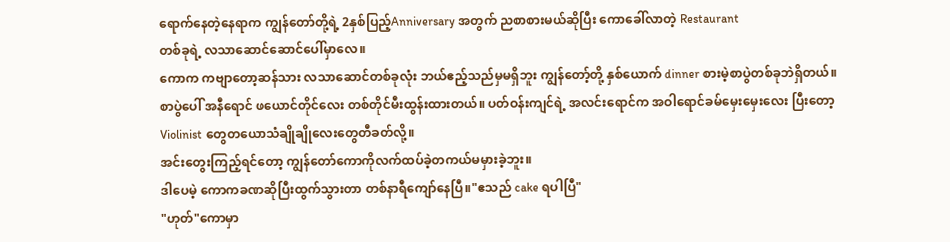ရောက်နေတဲ့နေရာက ကျွန်တော်တို့ရဲ့ 2နှစ်ပြည့်Anniversary အတွက် ညစာစားမယ်ဆိုပြီး ကောခေါ်လာတဲ့ Restaurant
တစ်ခုရဲ့ လသာဆောင်ဆောင်ပေါ်မှာလေ။
ကောက ကဗျာတော့ဆန်သား လသာဆောင်တစ်ခုလုံး ဘယ်ဧည့်သည်မှမရှိဘူး ကျွန်တော့်တို့ နှစ်ယောက် dinner စားမဲ့စာပွဲတစ်ခုဘဲရှိတယ်။
စာပွဲပေါ် အနီရောင် ဖယောင်တိုင်လေး တစ်တိုင်မီးထွန်းထားတယ်။ ပတ်ဝန်းကျင်ရဲ့ အလင်းရောင်က အဝါရောင်ခမ်မှေးမှေးလေး ပြီးတော့ Violinist တွေတယောသံချိုချိုလေးတွေတီခတ်လို့။
အင်းတွေးကြည့်ရင်တော့ ကျွန်တော်ကောကိုလက်ထပ်ခဲ့တကယ်မမှားခဲ့ဘူး။
ဒါပေမဲ့ ကောကခဏဆိုပြီးထွက်သွားတာ တစ်နာရီကျော်နေပြီ။"ဧသည် cake ရပါပြီ"
"ဟုတ်"ကောမှာ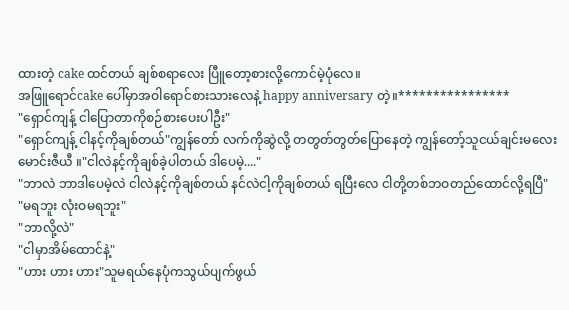ထားတဲ့ cake ထင်တယ် ချစ်စရာလေး ပြီူတော့စားလို့ကောင်မဲ့ပုံလေ။
အဖြူရောင်cake ပေါ်မှာအဝါရောင်စားသားလေနဲ့ happy anniversary တဲ့။****************
"ရှောင်ကျန့် ငါပြောတာကိုစဉ်စားပေးပါဦး"
"ရှောင်ကျန့် ငါနင့်ကိုချစ်တယ်"ကျွန်တော် လက်ကိုဆွဲလို့ တတွတ်တွတ်ပြောနေတဲ့ ကျွန်တော့်သူငယ်ချင်းမလေး
မောင်းဇီယီ ။"ငါလဲနင့်ကိုချစ်ခဲ့ပါတယ် ဒါပေမဲ့...."
"ဘာလဲ ဘာဒါပေမဲ့လဲ ငါလဲနင့်ကိုချစ်တယ် နင်လဲငါ့ကိုချစ်တယ် ရပြီးလေ ငါတို့တစ်ဘဝတည်ထောင်လို့ရပြီ"
"မရဘူး လုံးဝမရဘူး"
"ဘာလို့လဲ"
"ငါမှာအိမ်ထောင်နဲ့"
"ဟား ဟား ဟား"သူမရယ်နေပုံကသွယ်ပျက်ဖွယ်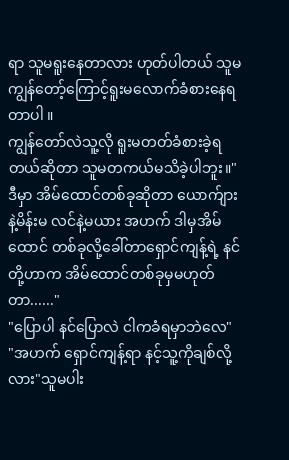ရာ သူမရူးနေတာလား ဟုတ်ပါတယ် သူမကျွန်တော့်ကြောင့်ရူးမလောက်ခံစားနေရတာပါ ။
ကျွန်တော်လဲသူ့လို ရူးမတတ်ခံစားခဲ့ရတယ်ဆိုတာ သူမတကယ်မသိခဲ့ပါဘူး။"ဒီမှာ အိမ်ထောင်တစ်ခုဆိုတာ ယောက်ျားနဲ့မိန်းမ လင်နဲ့မယား အဟက် ဒါမှအိမ်ထောင် တစ်ခုလို့ခေါ်တာရှောင်ကျန့်ရဲ့ နင်တို့ဟာက အိမ်ထောင်တစ်ခုမှမဟုတ်တာ......"
"ပြောပါ နင်ပြောလဲ ငါကခံရမှာဘဲလေ"
"အဟက် ရှောင်ကျန့်ရာ နင့်သူ့ကိုချစ်လို့လား"သူမပါး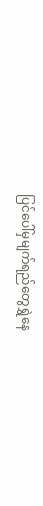ပြင်ပေါ်မှမျက်ရည်တွေရွှဲနေ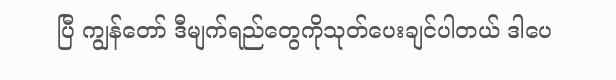ပြီ ကျွန်တော် ဒီမျက်ရည်တွေကိုသုတ်ပေးချင်ပါတယ် ဒါပေ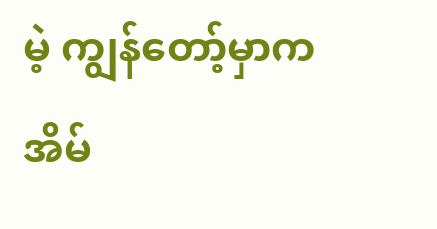မဲ့ ကျွန်တော့်မှာက အိမ်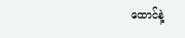ထောင်နဲ့